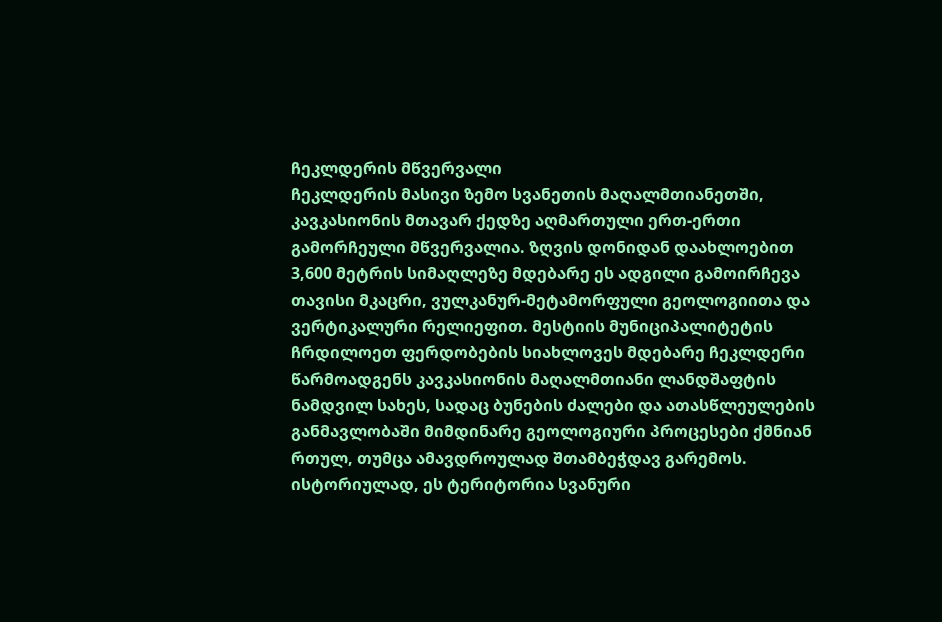ჩეკლდერის მწვერვალი
ჩეკლდერის მასივი ზემო სვანეთის მაღალმთიანეთში, კავკასიონის მთავარ ქედზე აღმართული ერთ-ერთი გამორჩეული მწვერვალია. ზღვის დონიდან დაახლოებით 3,600 მეტრის სიმაღლეზე მდებარე ეს ადგილი გამოირჩევა თავისი მკაცრი, ვულკანურ-მეტამორფული გეოლოგიითა და ვერტიკალური რელიეფით. მესტიის მუნიციპალიტეტის ჩრდილოეთ ფერდობების სიახლოვეს მდებარე ჩეკლდერი წარმოადგენს კავკასიონის მაღალმთიანი ლანდშაფტის ნამდვილ სახეს, სადაც ბუნების ძალები და ათასწლეულების განმავლობაში მიმდინარე გეოლოგიური პროცესები ქმნიან რთულ, თუმცა ამავდროულად შთამბეჭდავ გარემოს.
ისტორიულად, ეს ტერიტორია სვანური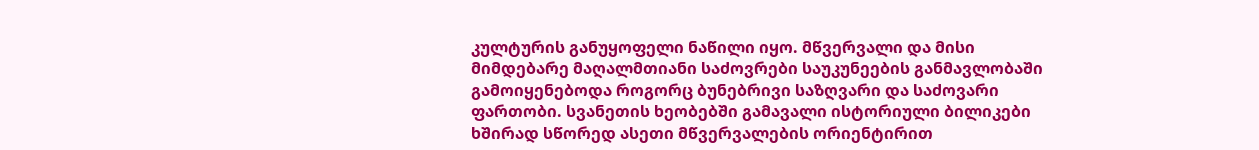კულტურის განუყოფელი ნაწილი იყო. მწვერვალი და მისი მიმდებარე მაღალმთიანი საძოვრები საუკუნეების განმავლობაში გამოიყენებოდა როგორც ბუნებრივი საზღვარი და საძოვარი ფართობი. სვანეთის ხეობებში გამავალი ისტორიული ბილიკები ხშირად სწორედ ასეთი მწვერვალების ორიენტირით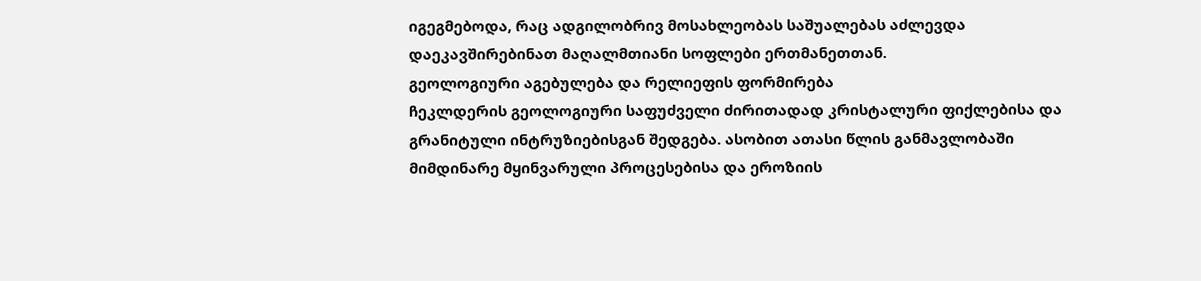იგეგმებოდა, რაც ადგილობრივ მოსახლეობას საშუალებას აძლევდა დაეკავშირებინათ მაღალმთიანი სოფლები ერთმანეთთან.
გეოლოგიური აგებულება და რელიეფის ფორმირება
ჩეკლდერის გეოლოგიური საფუძველი ძირითადად კრისტალური ფიქლებისა და გრანიტული ინტრუზიებისგან შედგება. ასობით ათასი წლის განმავლობაში მიმდინარე მყინვარული პროცესებისა და ეროზიის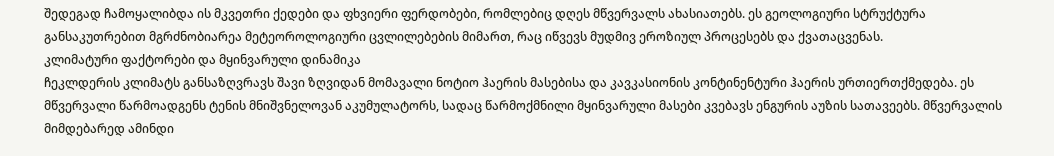შედეგად ჩამოყალიბდა ის მკვეთრი ქედები და ფხვიერი ფერდობები, რომლებიც დღეს მწვერვალს ახასიათებს. ეს გეოლოგიური სტრუქტურა განსაკუთრებით მგრძნობიარეა მეტეოროლოგიური ცვლილებების მიმართ, რაც იწვევს მუდმივ ეროზიულ პროცესებს და ქვათაცვენას.
კლიმატური ფაქტორები და მყინვარული დინამიკა
ჩეკლდერის კლიმატს განსაზღვრავს შავი ზღვიდან მომავალი ნოტიო ჰაერის მასებისა და კავკასიონის კონტინენტური ჰაერის ურთიერთქმედება. ეს მწვერვალი წარმოადგენს ტენის მნიშვნელოვან აკუმულატორს, სადაც წარმოქმნილი მყინვარული მასები კვებავს ენგურის აუზის სათავეებს. მწვერვალის მიმდებარედ ამინდი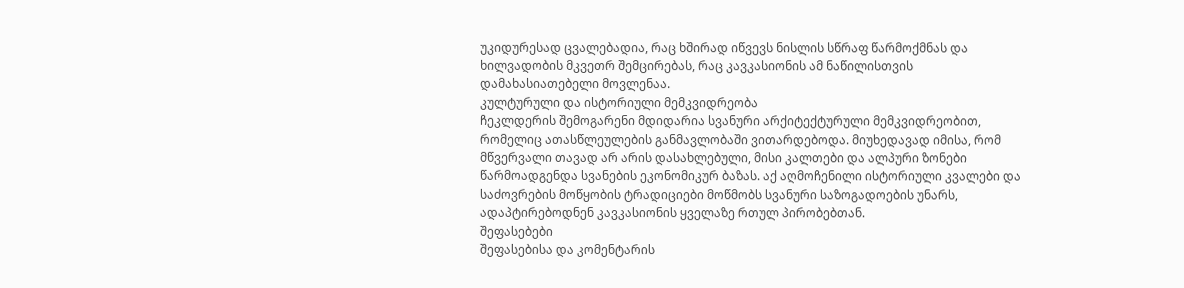უკიდურესად ცვალებადია, რაც ხშირად იწვევს ნისლის სწრაფ წარმოქმნას და ხილვადობის მკვეთრ შემცირებას, რაც კავკასიონის ამ ნაწილისთვის დამახასიათებელი მოვლენაა.
კულტურული და ისტორიული მემკვიდრეობა
ჩეკლდერის შემოგარენი მდიდარია სვანური არქიტექტურული მემკვიდრეობით, რომელიც ათასწლეულების განმავლობაში ვითარდებოდა. მიუხედავად იმისა, რომ მწვერვალი თავად არ არის დასახლებული, მისი კალთები და ალპური ზონები წარმოადგენდა სვანების ეკონომიკურ ბაზას. აქ აღმოჩენილი ისტორიული კვალები და საძოვრების მოწყობის ტრადიციები მოწმობს სვანური საზოგადოების უნარს, ადაპტირებოდნენ კავკასიონის ყველაზე რთულ პირობებთან.
შეფასებები
შეფასებისა და კომენტარის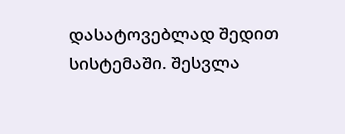დასატოვებლად შედით სისტემაში. შესვლა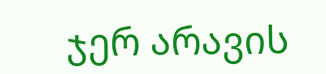ჯერ არავის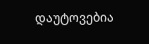დაუტოვებია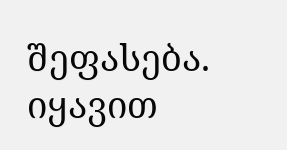შეფასება. იყავით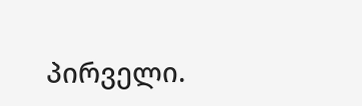პირველი.